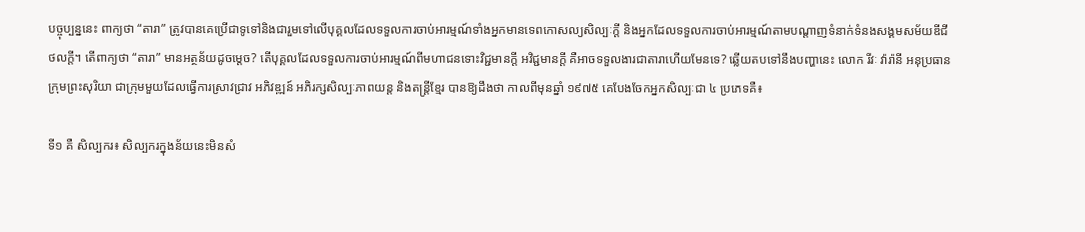បច្ចុប្បន្ននេះ ពាក្យថា “តារា” ត្រូវបានគេប្រើជាទូទៅនិងជារួមទៅលើបុគ្គលដែលទទួលការចាប់អារម្មណ៍ទាំងអ្នកមានទេពកោសល្យសិល្បៈក្ដី និងអ្នកដែលទទួលការចាប់អារម្មណ៍តាមបណ្ដាញទំនាក់ទំនងសង្គមសម័យឌីជីថលក្ដី។ តើពាក្យថា “តារា” មានអត្ថន័យដូចម្ដេច? តើបុគ្គលដែលទទួលការចាប់អារម្មណ៍ពីមហាជនទោះវិជ្ជមានក្ដី អវិជ្ជមានក្ដី គឺអាចទទួលងារជាតារាហើយមែនទេ? ឆ្លើយតបទៅនឹងបញ្ហានេះ លោក រីវៈ វ៉ារ៉ានី អនុប្រធានក្រុមព្រះសុរិយា ជាក្រុមមួយដែលធ្វើការស្រាវជ្រាវ អភិវឌ្ឍន៍ អភិរក្សសិល្បៈភាពយន្ត និងតន្ត្រីខ្មែរ បានឱ្យដឹងថា កាលពីមុនឆ្នាំ ១៩៧៥ គេបែងចែកអ្នកសិល្បៈជា ៤ ប្រភេទគឺ៖

ទី១ គឺ សិល្បករ៖ សិល្បករក្នុងន័យនេះមិនសំ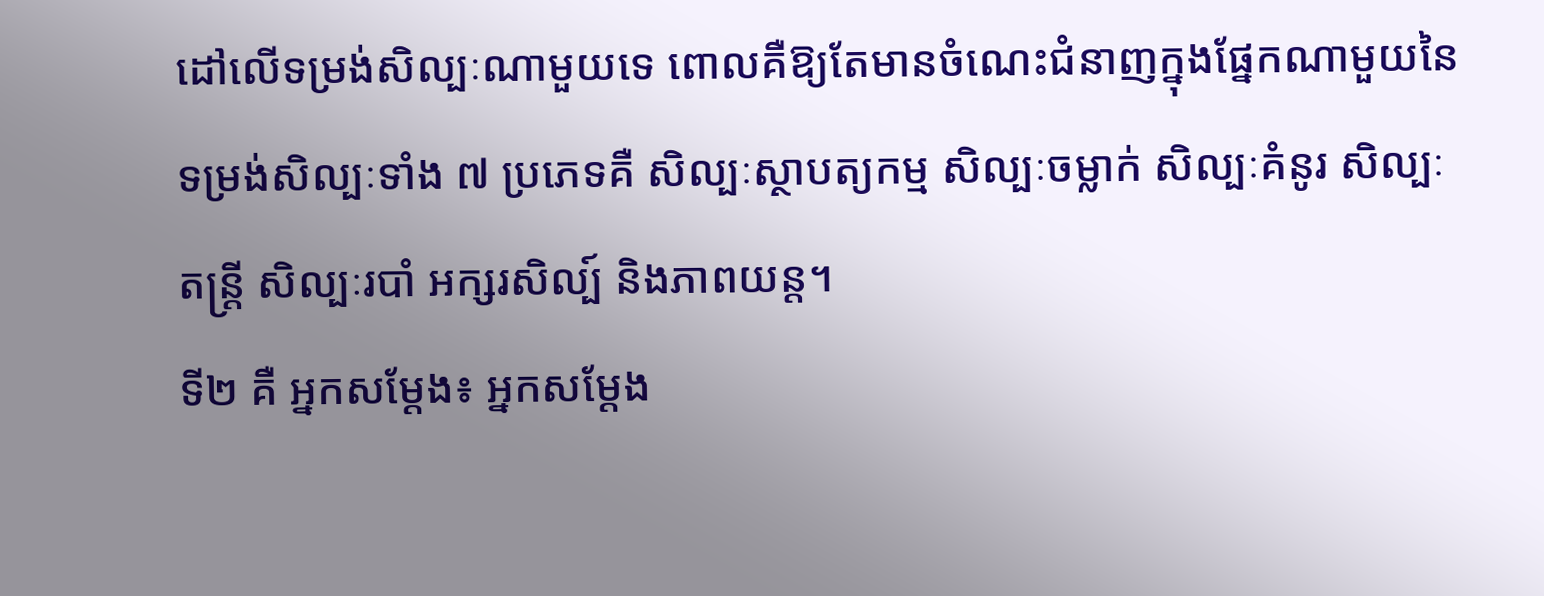ដៅលើទម្រង់សិល្បៈណាមួយទេ ពោលគឺឱ្យតែមានចំណេះជំនាញក្នុងផ្នែកណាមួយនៃទម្រង់សិល្បៈទាំង ៧ ប្រភេទគឺ សិល្បៈស្ថាបត្យកម្ម សិល្បៈចម្លាក់ សិល្បៈគំនូរ សិល្បៈតន្រ្ដី សិល្បៈរបាំ អក្សរសិល្ប៍ និងភាពយន្ត។
ទី២ គឺ អ្នកសម្ដែង៖ អ្នកសម្ដែង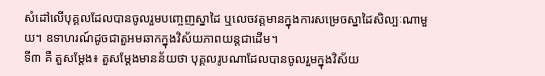សំដៅលើបុគ្គលដែលបានចូលរួមបញ្ចេញស្នាដៃ ឬលេចវត្តមានក្នុងការសម្រេចស្នាដៃសិល្បៈណាមួយ។ ឧទាហរណ៍ដូចជាតួអមឆាកក្នុងវិស័យភាពយន្ដជាដើម។
ទី៣ គឺ តួសម្ដែង៖ តួសម្ដែងមានន័យថា បុគ្គលរូបណាដែលបានចូលរួមក្នុងវិស័យ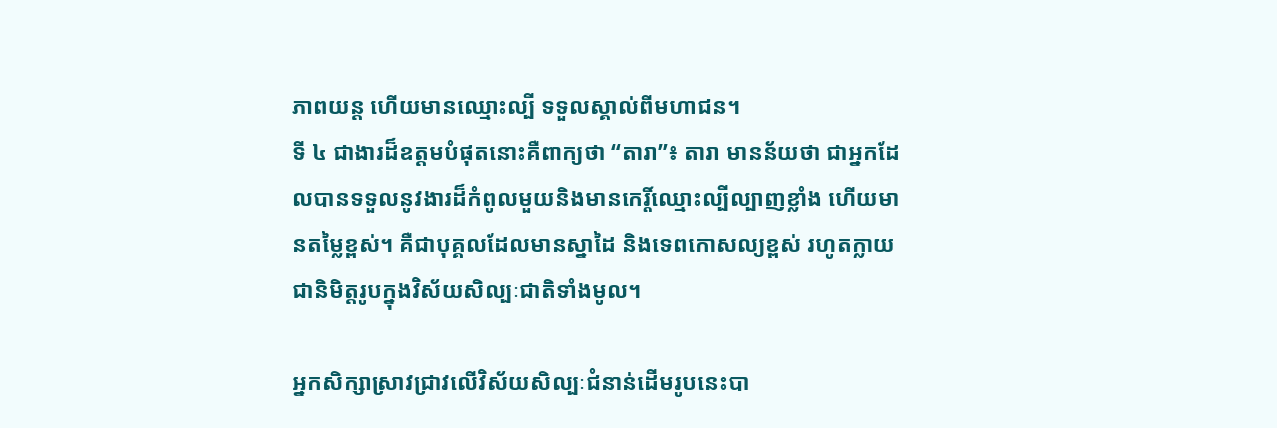ភាពយន្ដ ហើយមានឈ្មោះល្បី ទទួលស្គាល់ពីមហាជន។
ទី ៤ ជាងារដ៏ឧត្ដមបំផុតនោះគឺពាក្យថា “តារា”៖ តារា មានន័យថា ជាអ្នកដែលបានទទួលនូវងារដ៏កំពូលមួយនិងមានកេរ្តិ៍ឈ្មោះល្បីល្បាញខ្លាំង ហើយមានតម្លៃខ្ពស់។ គឺជាបុគ្គលដែលមានស្នាដៃ និងទេពកោសល្យខ្ពស់ រហូតក្លាយជានិមិត្តរូបក្នុងវិស័យសិល្បៈជាតិទាំងមូល។

អ្នកសិក្សាស្រាវជ្រាវលើវិស័យសិល្បៈជំនាន់ដើមរូបនេះបា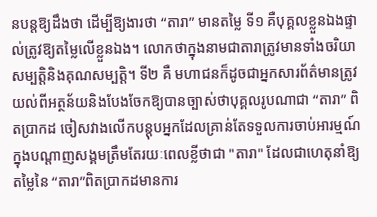នបន្ដឱ្យដឹងថា ដើម្បីឱ្យងារថា “តារា” មានតម្លៃ ទី១ គឺបុគ្គលខ្លួនឯងផ្ទាល់ត្រូវឱ្យតម្លៃលើខ្លួនឯង។ លោកថាក្នុងនាមជាតារាត្រូវមានទាំងចរិយាសម្បត្តិនិងគុណសម្បត្តិ។ ទី២ គឺ មហាជនក៏ដូចជាអ្នកសារព័ត៌មានត្រូវយល់ពីអត្ថន័យនិងបែងចែកឱ្យបានច្បាស់ថាបុគ្គលរូបណាជា “តារា” ពិតប្រាកដ ចៀសវាងលើកបន្តុបអ្នកដែលគ្រាន់តែទទួលការចាប់អារម្មណ៍ក្នុងបណ្ដាញសង្គមត្រឹមតែរយៈពេលខ្លីថាជា "តារា" ដែលជាហេតុនាំឱ្យតម្លៃនៃ “តារា”ពិតប្រាកដមានការ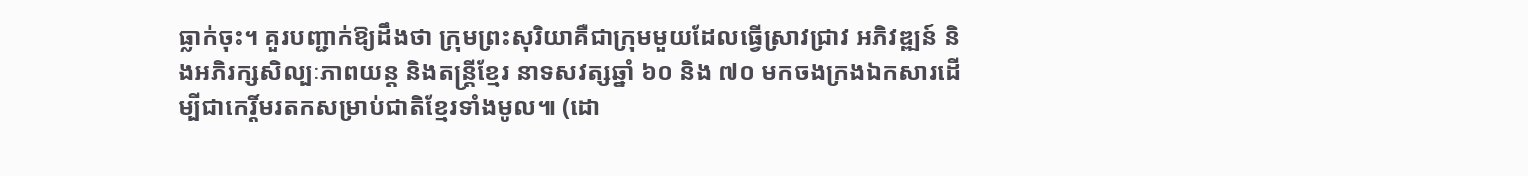ធ្លាក់ចុះ។ គួរបញ្ជាក់ឱ្យដឹងថា ក្រុមព្រះសុរិយាគឺជាក្រុមមួយដែលធ្វើស្រាវជ្រាវ អភិវឌ្ឍន៍ និងអភិរក្សសិល្បៈភាពយន្ត និងតន្ត្រីខ្មែរ នាទសវត្សឆ្នាំ ៦០ និង ៧០ មកចងក្រងឯកសារដើម្បីជាកេរ្តិ៍មរតកសម្រាប់ជាតិខ្មែរទាំងមូល៕ (ដោ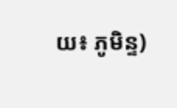យ៖ ភូមិន្ទ)